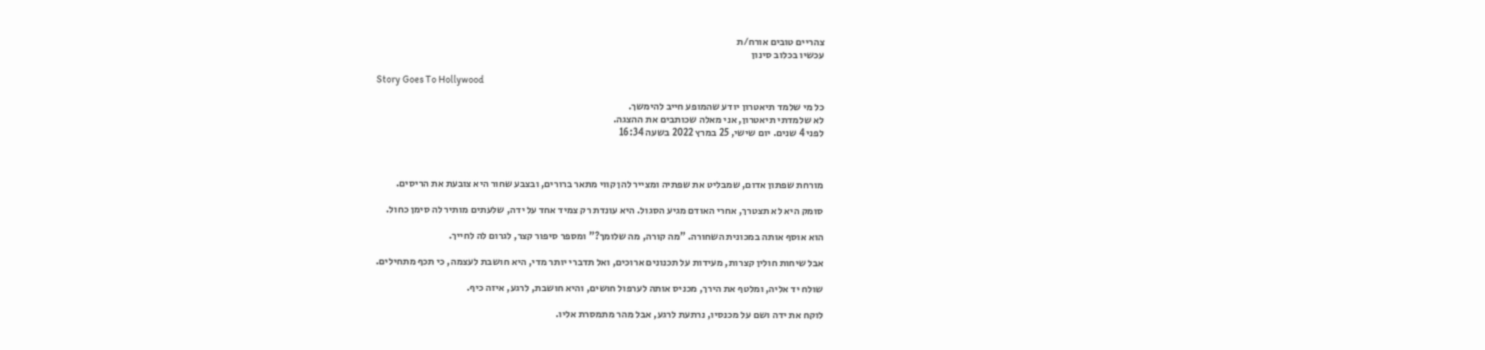צהריים טובים אורח/ת
עכשיו בכלוב סינון

Story Goes To Hollywood

כל מי שלמד תיאטרון יודע שהמופע חייב להימשך.
לא שלמדתי תיאטרון, אני מאלה שכותבים את ההצגה.
לפני 4 שנים. יום שישי, 25 במרץ 2022 בשעה 16:34



מורחת שפתון אדום, שמבליט את שפתיה ומצייר להן קווי מתאר ברורים, ובצבע שחור היא צובעת את הריסים.

סומק היא לא תצטרך, אחרי האודם מגיע הסגול. היא עונדת רק צמיד אחד על ידה, שלעתים מותיר לה סימן כחול.

הוא אוסף אותה במכונית השחורה. "מה קורה, מה שלומך?" ומספר סיפור קצר, לגרום לה לחייך.

אבל שיחות חולין קצרות, מעידות על תכנונים ארוכים, ואל תדברי יותר מדי, היא חושבת לעצמה, כי תכף מתחילים.

שולח יד אליה, ומלטף את הירך, מכניס אותה לערפול חושים, והיא חושבת, לרגע, איזה כיף.

לוקח את ידה ושם על מכנסיו, נרתעת לרגע, אבל מהר מתמסרת אליו.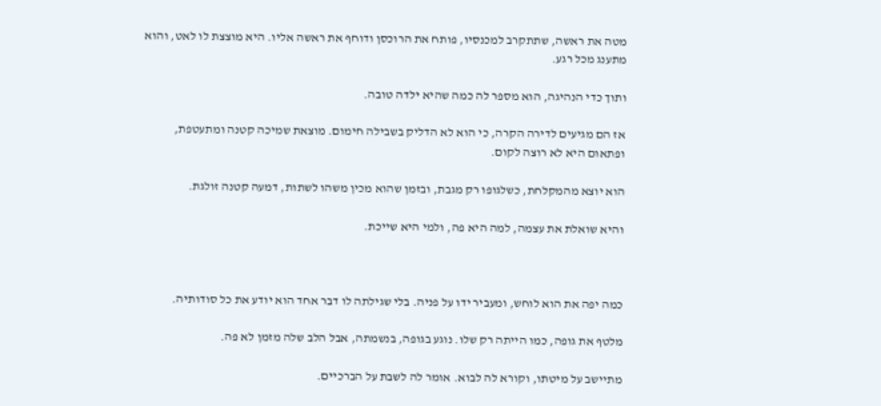מטה את ראשה, שתתקרב למכנסיו, פותח את הרוכסן ודוחף את ראשה אליו. היא מוצצת לו לאט, והוא מתענג מכל רגע.

ותוך כדי הנהיגה, הוא מספר לה כמה שהיא ילדה טובה.

אז הם מגיעים לדירה הקרה, כי הוא לא הדליק בשבילה חימום. מוצאת שמיכה קטנה ומתעטפת, ופתאום היא לא רוצה לקום.

הוא יוצא מהמקלחת, כשלגופו רק מגבת, ובזמן שהוא מכין משהו לשתות, דמעה קטנה זולגת.

והיא שואלת את עצמה, למה היא פה, ולמי היא שייכת.



כמה יפה את הוא לוחש, ומעביר ידו על פניה. בלי שגילתה לו דבר אחד הוא יודע את כל סודותיה.

מלטף את גופה, כמו הייתה רק שלו. נוגע בגופה, בנשמתה, אבל הלב שלה מזמן לא פה.

מתיישב על מיטתו, וקורא לה לבוא. אומר לה לשבת על הברכיים.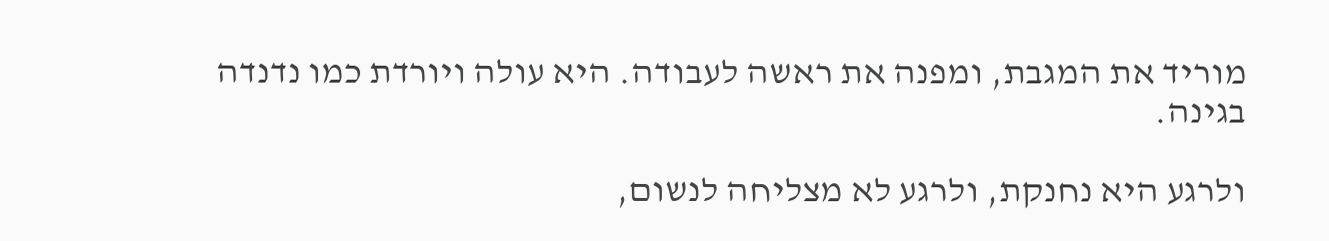מוריד את המגבת, ומפנה את ראשה לעבודה. היא עולה ויורדת כמו נדנדה בגינה.

ולרגע היא נחנקת, ולרגע לא מצליחה לנשום,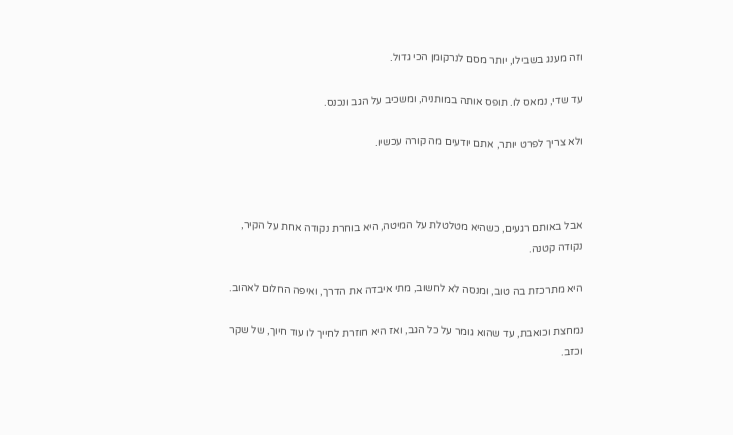וזה מענג בשבילו, יותר מסם לנרקומן הכי גדול.

עד שדי, נמאס לו. תופס אותה במותניה, ומשכיב על הגב ונכנס.

ולא צריך לפרט יותר, אתם יודעים מה קורה עכשיו.



אבל באותם רגעים, כשהיא מטלטלת על המיטה, היא בוחרת נקודה אחת על הקיר, נקודה קטנה.

היא מתרכזת בה טוב, ומנסה לא לחשוב, מתי איבדה את הדרך, ואיפה החלום לאהוב.

נמחצת וכואבת, עד שהוא גומר על כל הגב, ואז היא חוזרת לחייך לו עוד חיוך, של שקר וכזב.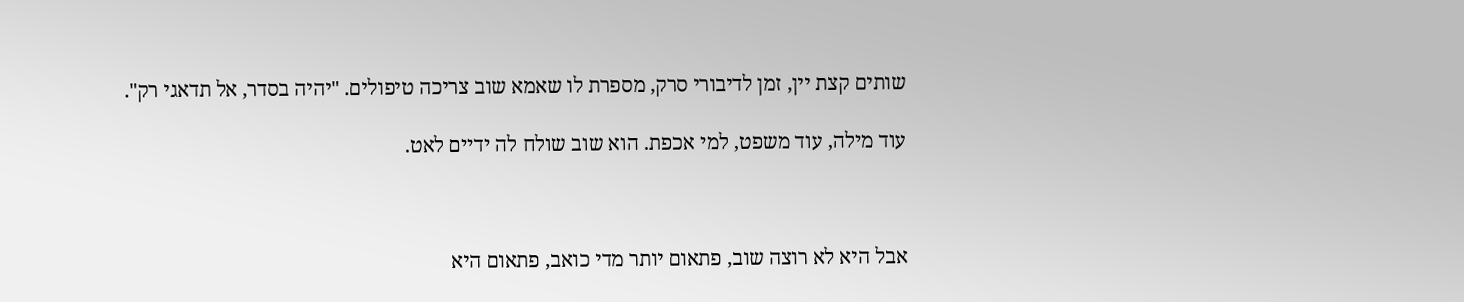שותים קצת יין, זמן לדיבורי סרק, מספרת לו שאמא שוב צריכה טיפולים. "יהיה בסדר, אל תדאגי רק".

עוד מילה, עוד משפט, למי אכפת. הוא שוב שולח לה ידיים לאט.



אבל היא לא רוצה שוב, פתאום יותר מדי כואב, פתאום היא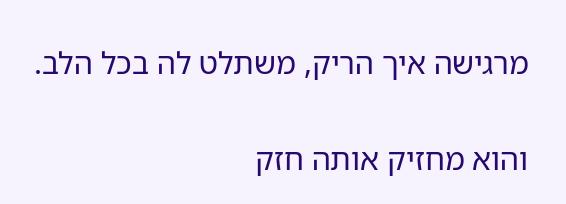מרגישה איך הריק, משתלט לה בכל הלב.

והוא מחזיק אותה חזק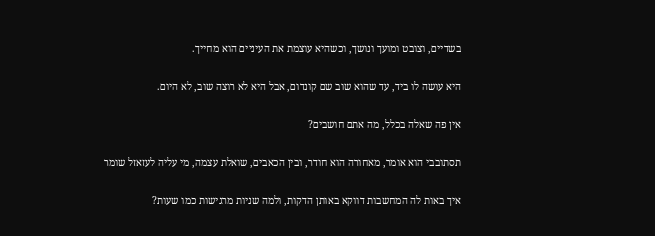בשדיים, וצובט ומועך ונושך, וכשהיא עוצמת את העיניים הוא מחייך.

היא עושה לו ביד, עד שהוא שוב שם קונדום, אבל היא לא רוצה שוב, לא היום.

אין פה שאלה בכלל, מה אתם חושבים?

תסתובבי הוא אומר, מאחורה הוא חודר, ובין הכאבים, שואלת עצמה, מי עליה לעזאזל שומר

איך באות לה המחשבות דווקא באותן הדקות, ולמה שניות מרגישות כמו שעות?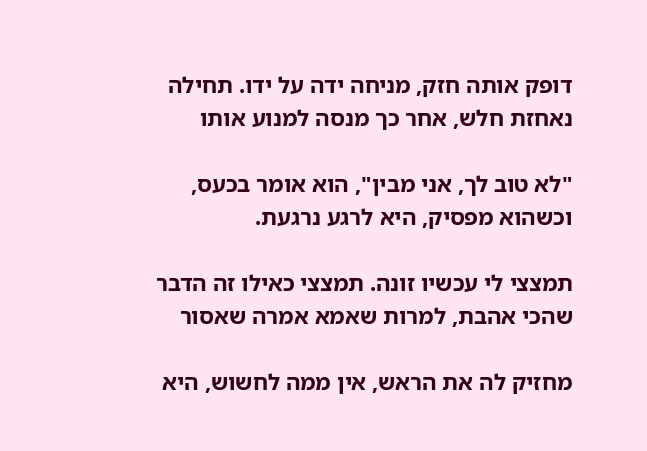דופק אותה חזק, מניחה ידה על ידו. תחילה נאחזת חלש, אחר כך מנסה למנוע אותו

"לא טוב לך, אני מבין", הוא אומר בכעס, וכשהוא מפסיק, היא לרגע נרגעת.

תמצצי לי עכשיו זונה. תמצצי כאילו זה הדבר שהכי אהבת, למרות שאמא אמרה שאסור

מחזיק לה את הראש, אין ממה לחשוש, היא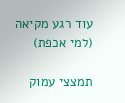עוד רגע מקיאה (למי אכפת)

תמצצי עמוק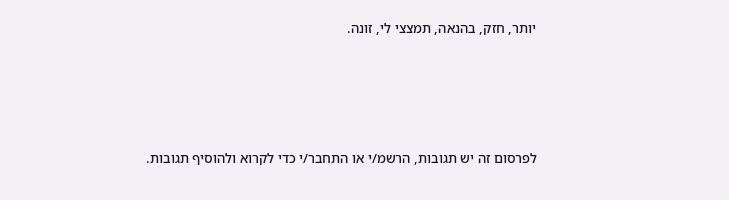יותר, חזק, בהנאה, תמצצי לי, זונה.







לפרסום זה יש תגובות, הרשמ/י או התחבר/י כדי לקרוא ולהוסיף תגובות.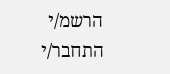הרשמ/י התחבר/י